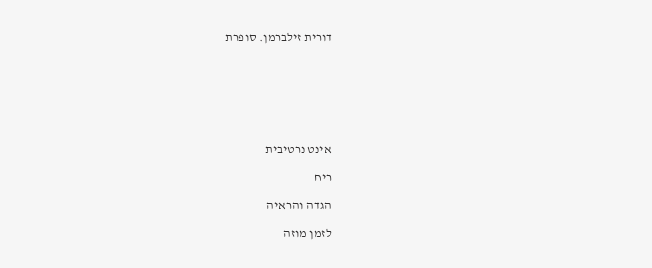דורית זילברמן. סופרת







אינט נרטיבית

ריח

הגדה והראיה

לזמן מוזה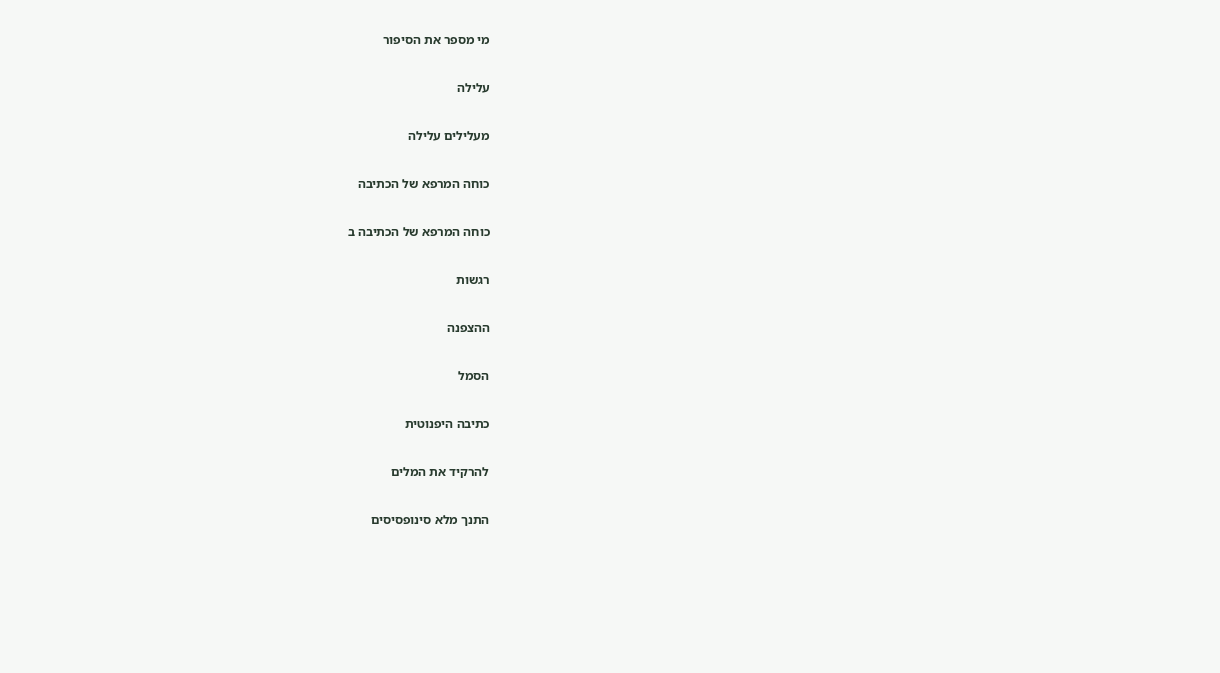מי מספר את הסיפור

עלילה

מעלילים עלילה

כוחה המרפא של הכתיבה

כוחה המרפא של הכתיבה ב

רגשות

ההצפנה

הסמל

כתיבה היפנוטית

להרקיד את המלים

התנך מלא סינופסיסים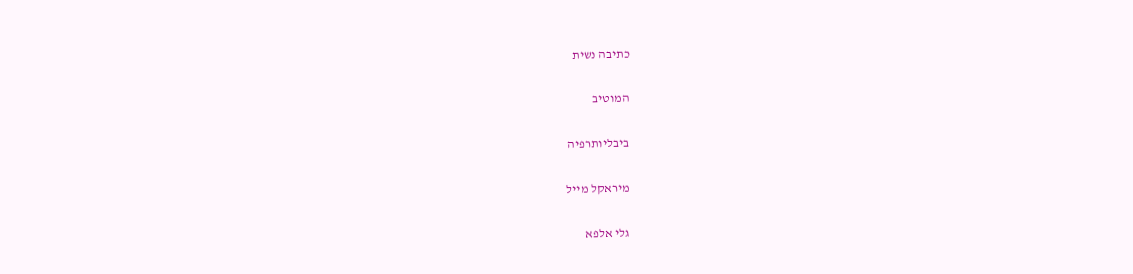כתיבה נשית

המוטיב

ביבליותרפיה

מיראקל מייל

גלי אלפא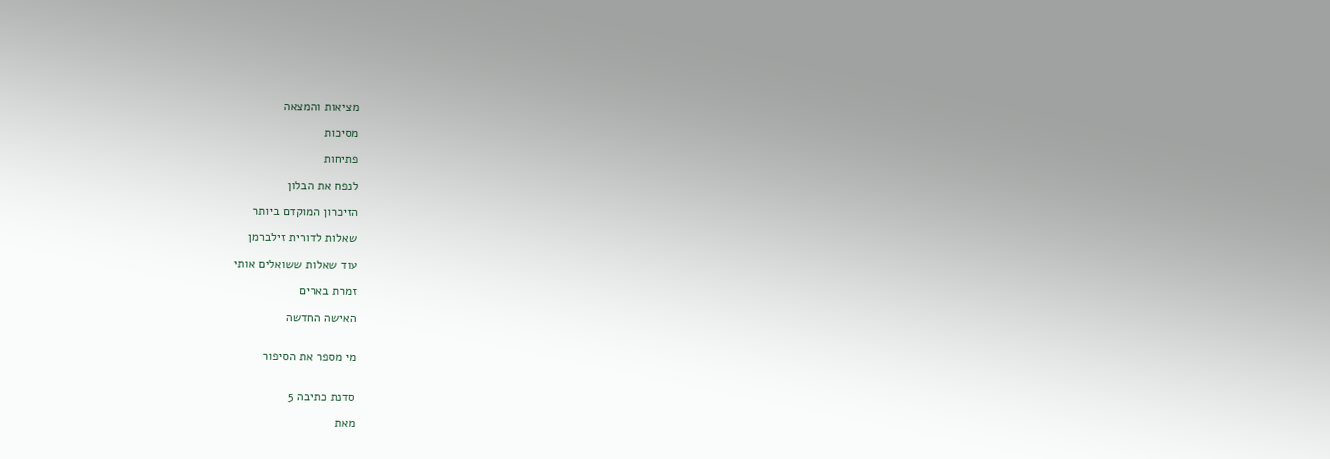מציאות והמצאה

מסיכות

פתיחות

לנפח את הבלון

הזיכרון המוקדם ביותר

שאלות לדורית זילברמן

עוד שאלות ששואלים אותי

זמרת בארים

האישה החדשה


מי מספר את הסיפור


סדנת כתיבה 5

מאת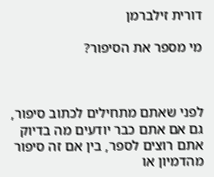דורית זילברמן

מי מספר את הסיפור?



לפני שאתם מתחילים לכתוב סיפור, גם אם אתם כבר יודעים מה בדיוק אתם רוצים לספר, בין אם זה סיפור מהדמיון או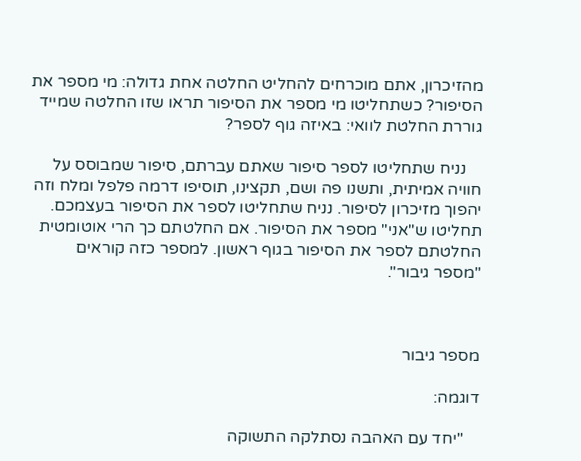מהזיכרון, אתם מוכרחים להחליט החלטה אחת גדולה: מי מספר את הסיפור? כשתחליטו מי מספר את הסיפור תראו שזו החלטה שמייד גוררת החלטת לוואי: באיזה גוף לספר?

    נניח שתחליטו לספר סיפור שאתם עברתם, סיפור שמבוסס על חוויה אמיתית, ותשנו פה ושם, תקצינו, תוסיפו דרמה פלפל ומלח וזה יהפוך מזיכרון לסיפור. נניח שתחליטו לספר את הסיפור בעצמכם. תחליטו ש"אני" מספר את הסיפור. אם החלטתם כך הרי אוטומטית החלטתם לספר את הסיפור בגוף ראשון. למספר כזה קוראים "מספר גיבור".



מספר גיבור

דוגמה:

    "יחד עם האהבה נסתלקה התשוקה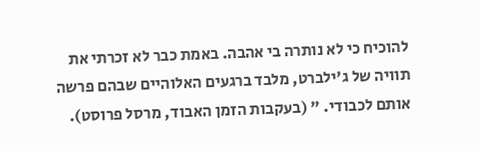להוכיח כי לא נותרה בי אהבה. באמת כבר לא זכרתי את תוויה של ג'ילברט, מלבד ברגעים האלוהיים שבהם פרשה אותם לכבודי. " (בעקבות הזמן האבוד, מרסל פרוסט).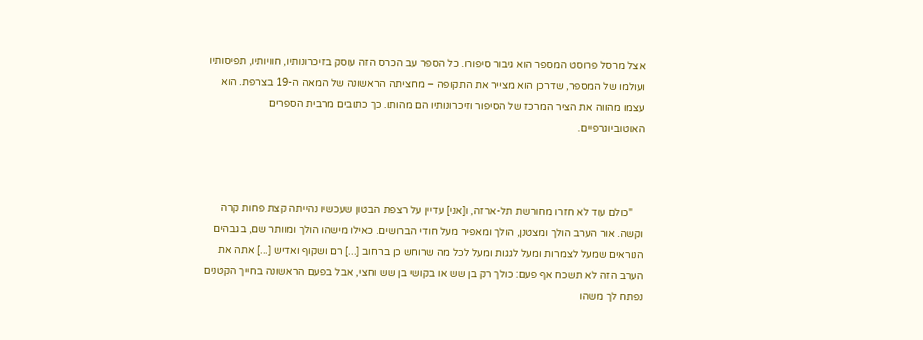אצל מרסל פרוסט המספר הוא גיבור סיפורו. כל הספר עב הכרס הזה עוסק בזיכרונותיו, חוויותיו, תפיסותיו ועולמו של המספר, שדרכן הוא מצייר את התקופה – מחציתה הראשונה של המאה ה-19 בצרפת. הוא עצמו מהווה את הציר המרכז של הסיפור וזיכרונותיו הם מהותו. כך כתובים מרבית הספרים האוטוביוגרפיים.



    "כולם עוד לא חזרו מחורשת תל-ארזה, ו[אני] עדיין על רצפת הבטון שעכשיו נהייתה קצת פחות קרה וקשה. אור הערב הולך ומצטנן, הולך ומאפיר מעל חודי הברושים. כאילו מישהו הולך ומוותר שם, בגבהים הנוראים שמעל לצמרות ומעל לגגות ומעל לכל מה שרוחש כן ברחוב [...] רם ושקוף ואדיש [...] אתה את הערב הזה לא תשכח אף פעם: כולך רק בן שש או בקושי בן שש וחצי, אבל בפעם הראשונה בחייך הקטנים נפתח לך משהו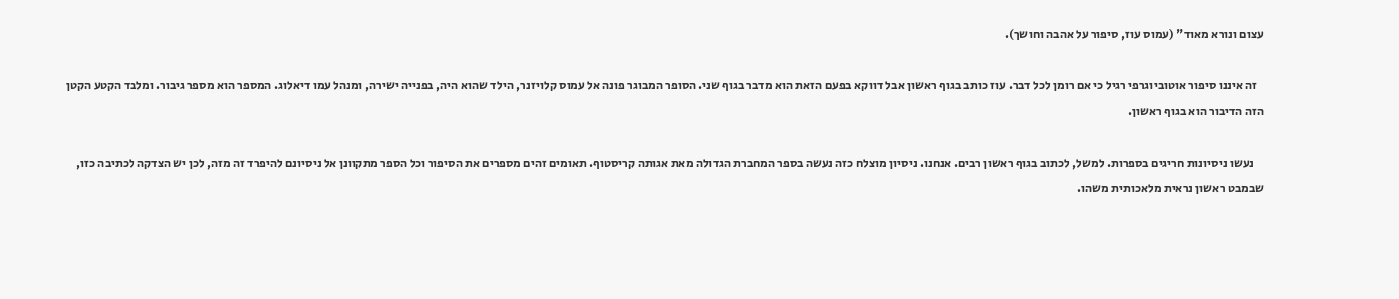עצום ונורא מאוד" (עמוס עוז, סיפור על אהבה וחושך).

   זה איננו סיפור אוטוביוגרפי רגיל כי אם רומן לכל דבר. עוז כותב בגוף ראשון אבל דווקא בפעם הזאת הוא מדבר בגוף שני. הסופר המבוגר פונה אל עמוס קלויזנר, הילד שהוא היה, בפנייה ישירה, ומנהל עמו דיאלוג. המספר הוא מספר גיבור. ומלבד הקטע הקטן הזה הדיבור הוא בגוף ראשון.

    נעשו ניסיונות חריגים בספרות. למשל, לכתוב בגוף ראשון רבים. אנחנו. ניסיון מוצלח כזה נעשה בספר המחברת הגדולה מאת אגותה קריסטוף. תאומים זהים מספרים את הסיפור וכל הספר מתקוונן אל ניסיונם להיפרד זה מזה, לכן יש הצדקה לכתיבה כזו, שבמבט ראשון נראית מלאכותית משהו.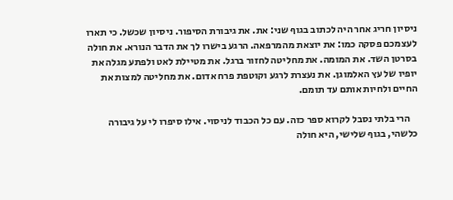ניסיון חריג אחר היה לכתוב בגוף שני: את. את גיבורת הסיפור. ניסיון שכשל. כי תארו לעצמכם פסקה כמו: את יוצאת מהמרפאה. הרגע בישרו לך את הדבר הנורא. את חולה בסרטן השד. את המומה. את מחליטה לחזור ברגל. את מטיילת לאט ולפתע מגלה את יופיו של עץ האלמוגן. את נעצרת לרגע וקוטפת פרח אדום. את מחליטה למצות את החיים ולחיות אותם עד תומם.

    הרי בלתי נסבל לקרוא ספר כזה. עם כל הכבוד לניסוי. אילו סיפרו לי על גיבורה כלשהי, בגוף שלישי, היא חולה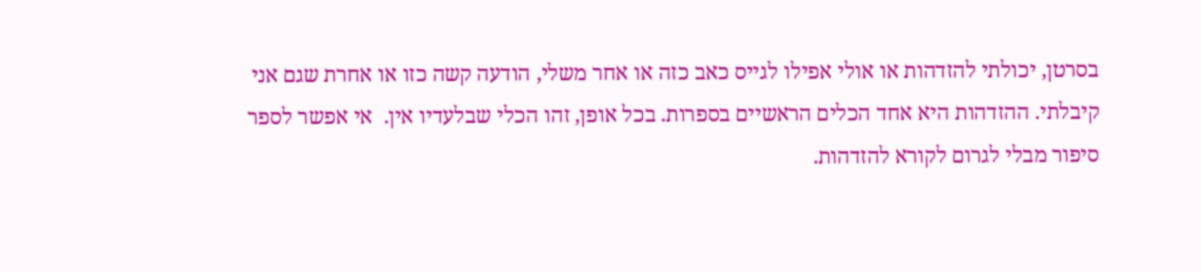בסרטן, יכולתי להזדהות או אולי אפילו לגייס כאב כזה או אחר משלי, הודעה קשה כזו או אחרת שגם אני קיבלתי. ההזדהות היא אחד הכלים הראשיים בספרות. בכל אופן, זהו הכלי שבלעדיו אין.  אי אפשר לספר סיפור מבלי לגרום לקורא להזדהות.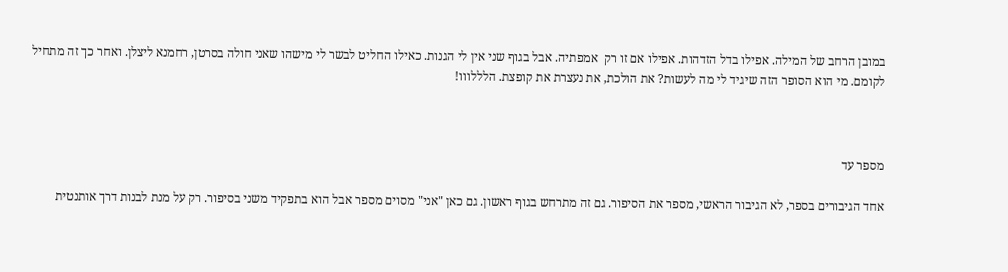במובן הרחב של המילה. אפילו בדל הזדהות. אפילו אם זו רק  אמפתיה. אבל בגוף שני אין לי הגנות. כאילו החליט לבשר לי מישהו שאני חולה בסרטן, רחמנא ליצלן. ואחר כך זה מתחיל לקומם. מי הוא הסופר הזה שיגיד לי מה לעשות? את הולכת, את נעצרת את קופצת. הלללווו!



מספר עד

אחד הגיבורים בספר, לא הגיבור הראשי, מספר את הסיפור. גם זה מתרחש בגוף ראשון. גם כאן "אני" מסוים מספר אבל הוא בתפקיד משני בסיפור. רק על מנת לבנות דרך אותנטית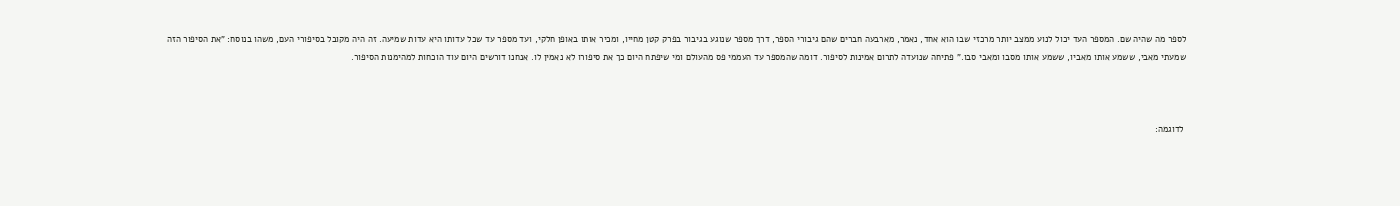לספר מה שהיה שם. המספר העד יכול לנוע ממצב יותר מרכזי שבו הוא אחד, נאמר, מארבעה חברים שהם גיבורי הספר, דרך מספר שנוגע בגיבור בפרק קטן מחייו, ומכיר אותו באופן חלקי, ועד מספר עד שכל עדותו היא עדות שמיעה. זה היה מקובל בסיפורי העם, משהו בנוסח: "את הסיפור הזה שמעתי מאבי, ששמע אותו מאביו, ששמע אותו מסבו ומאבי סבו." פתיחה שנועדה לתרום אמינות לסיפור. דומה שהמספר עד העממי פס מהעולם ומי שיפתח היום כך את סיפורו לא נאמין לו. אנחנו דורשים היום עוד הוכחות למהימנות הסיפור.



 לדוגמה: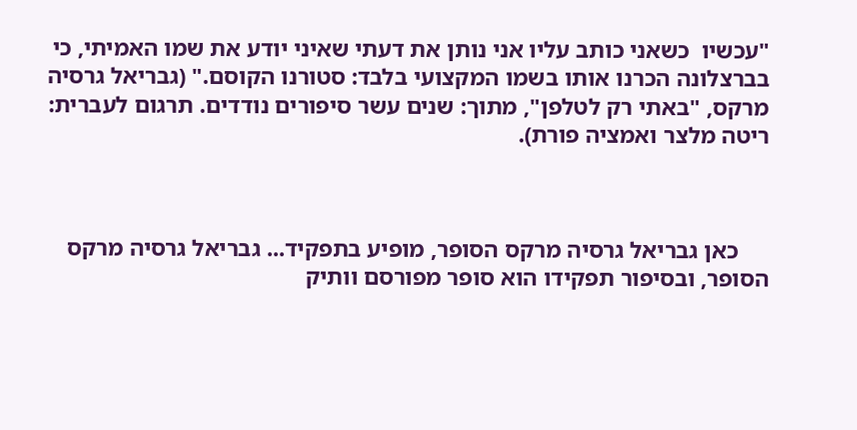"עכשיו  כשאני כותב עליו אני נותן את דעתי שאיני יודע את שמו האמיתי, כי בברצלונה הכרנו אותו בשמו המקצועי בלבד: סטורנו הקוסם." (גבריאל גרסיה מרקס, "באתי רק לטלפן", מתוך: שנים עשר סיפורים נודדים. תרגום לעברית: ריטה מלצר ואמציה פורת).



     כאן גבריאל גרסיה מרקס הסופר, מופיע בתפקיד... גבריאל גרסיה מרקס הסופר, ובסיפור תפקידו הוא סופר מפורסם וותיק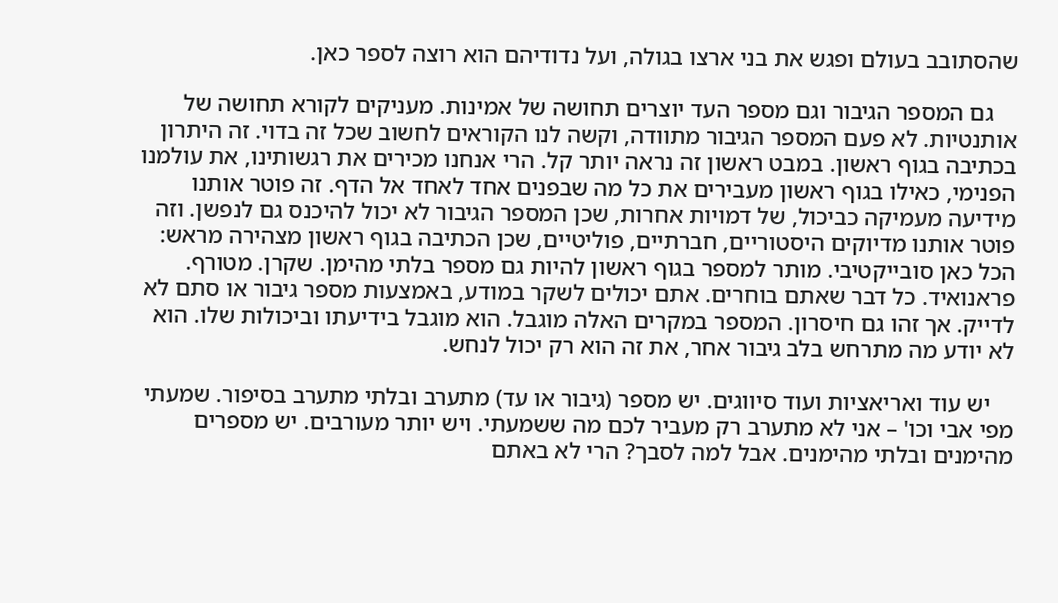שהסתובב בעולם ופגש את בני ארצו בגולה, ועל נדודיהם הוא רוצה לספר כאן.

    גם המספר הגיבור וגם מספר העד יוצרים תחושה של אמינות. מעניקים לקורא תחושה של אותנטיות. לא פעם המספר הגיבור מתוודה, וקשה לנו הקוראים לחשוב שכל זה בדוי. זה היתרון בכתיבה בגוף ראשון. במבט ראשון זה נראה יותר קל. הרי אנחנו מכירים את רגשותינו, את עולמנו הפנימי, כאילו בגוף ראשון מעבירים את כל מה שבפנים אחד לאחד אל הדף. זה פוטר אותנו מידיעה מעמיקה כביכול, של דמויות אחרות, שכן המספר הגיבור לא יכול להיכנס גם לנפשן. וזה פוטר אותנו מדיוקים היסטוריים, חברתיים, פוליטיים, שכן הכתיבה בגוף ראשון מצהירה מראש: הכל כאן סובייקטיבי. מותר למספר בגוף ראשון להיות גם מספר בלתי מהימן. שקרן. מטורף. פראנואיד. כל דבר שאתם בוחרים. אתם יכולים לשקר במודע, באמצעות מספר גיבור או סתם לא לדייק. אך זהו גם חיסרון. המספר במקרים האלה מוגבל. הוא מוגבל בידיעתו וביכולות שלו. הוא לא יודע מה מתרחש בלב גיבור אחר, את זה הוא רק יכול לנחש.

    יש עוד ואריאציות ועוד סיווגים. יש מספר (גיבור או עד) מתערב ובלתי מתערב בסיפור. שמעתי מפי אבי וכו' – אני לא מתערב רק מעביר לכם מה ששמעתי. ויש יותר מעורבים. יש מספרים מהימנים ובלתי מהימנים. אבל למה לסבך? הרי לא באתם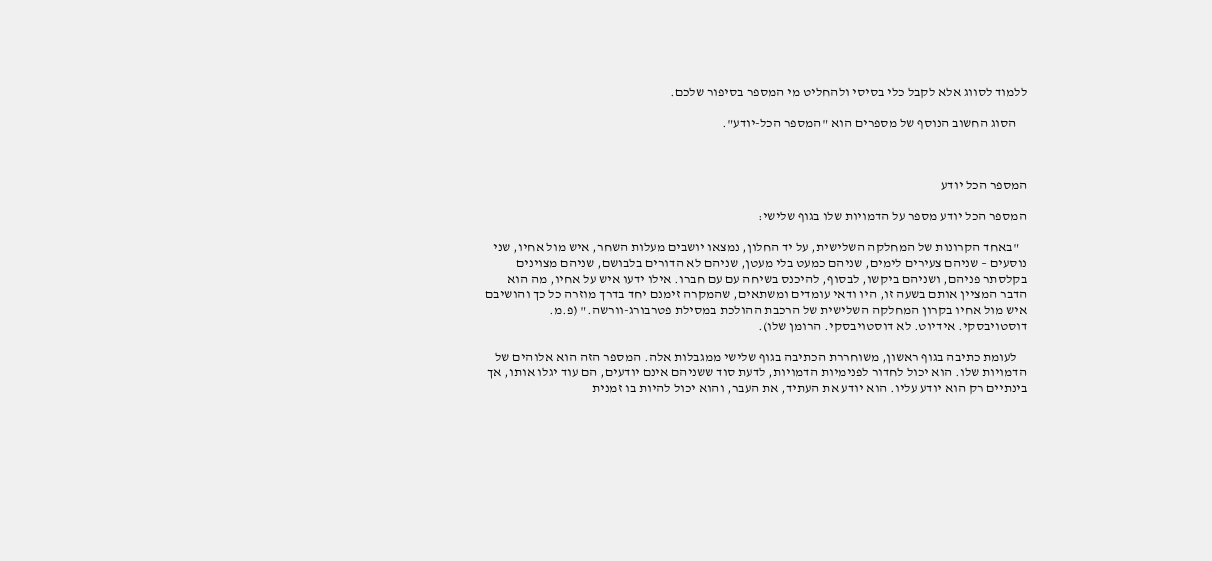ללמוד לסווג אלא לקבל כלי בסיסי ולהחליט מי המספר בסיפור שלכם.

    הסוג החשוב הנוסף של מספרים הוא "המספר הכל-יודע".



המספר הכל יודע

המספר הכל יודע מספר על הדמויות שלו בגוף שלישי:

   "באחד הקרונות של המחלקה השלישית, על יד החלון, נמצאו יושבים מעלות השחר, איש מול אחיו, שני נוסעים – שניהם צעירים לימים, שניהם כמעט בלי מעטן, שניהם לא הדורים בלבושם, שניהם מצוינים בקלסתר פניהם, ושניהם ביקשו, לבסוף, להיכנס בשיחה עם עם חברו. אילו ידעו איש על אחיו, מה הוא הדבר המציין אותם בשעה זו, היו ודאי עומדים ומשתאים, שהמקרה זימנם יחד בדרך מוזרה כל כך והושיבם איש מול אחיו בקרון המחלקה השלישית של הרכבת ההולכת במסילת פטרבורג-וורשה." (פ.מ. דוסטויבסקי. אידיוט. לא דוסטויבסקי. הרומן שלו).

    לעומת כתיבה בגוף ראשון, משוחררת הכתיבה בגוף שלישי ממגבלות אלה. המספר הזה הוא אלוהים של הדמויות שלו. הוא יכול לחדור לפנימיות הדמויות, לדעת סוד ששניהם אינם יודעים, הם עוד יגלו אותו, אך בינתיים רק הוא יודע עליו. הוא יודע את העתיד, את העבר, והוא יכול להיות בו זמנית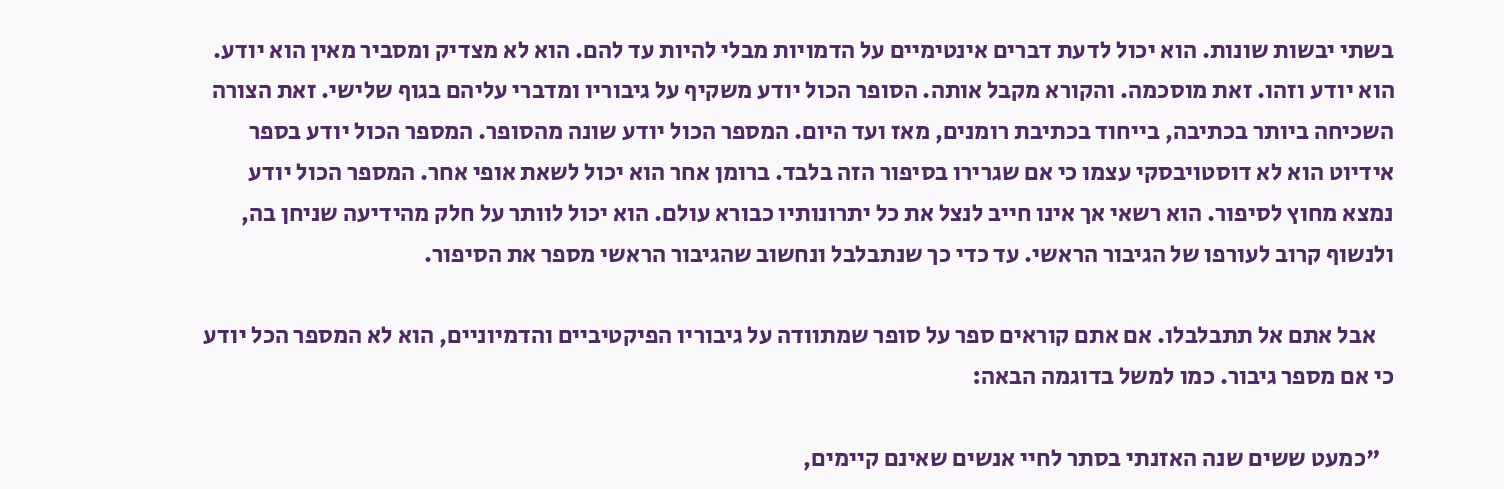בשתי יבשות שונות. הוא יכול לדעת דברים אינטימיים על הדמויות מבלי להיות עד להם. הוא לא מצדיק ומסביר מאין הוא יודע. הוא יודע וזהו. זאת מוסכמה. והקורא מקבל אותה. הסופר הכול יודע משקיף על גיבוריו ומדברי עליהם בגוף שלישי. זאת הצורה השכיחה ביותר בכתיבה, בייחוד בכתיבת רומנים, מאז ועד היום. המספר הכול יודע שונה מהסופר. המספר הכול יודע בספר אידיוט הוא לא דוסטויבסקי עצמו כי אם שגרירו בסיפור הזה בלבד. ברומן אחר הוא יכול לשאת אופי אחר. המספר הכול יודע נמצא מחוץ לסיפור. הוא רשאי אך אינו חייב לנצל את כל יתרונותיו כבורא עולם. הוא יכול לוותר על חלק מהידיעה שניחן בה, ולנשוף קרוב לעורפו של הגיבור הראשי. עד כדי כך שנתבלבל ונחשוב שהגיבור הראשי מספר את הסיפור.

    אבל אתם אל תתבלבלו. אם אתם קוראים ספר על סופר שמתוודה על גיבוריו הפיקטיביים והדמיוניים, הוא לא המספר הכל יודע כי אם מספר גיבור. כמו למשל בדוגמה הבאה:

   "כמעט ששים שנה האזנתי בסתר לחיי אנשים שאינם קיימים,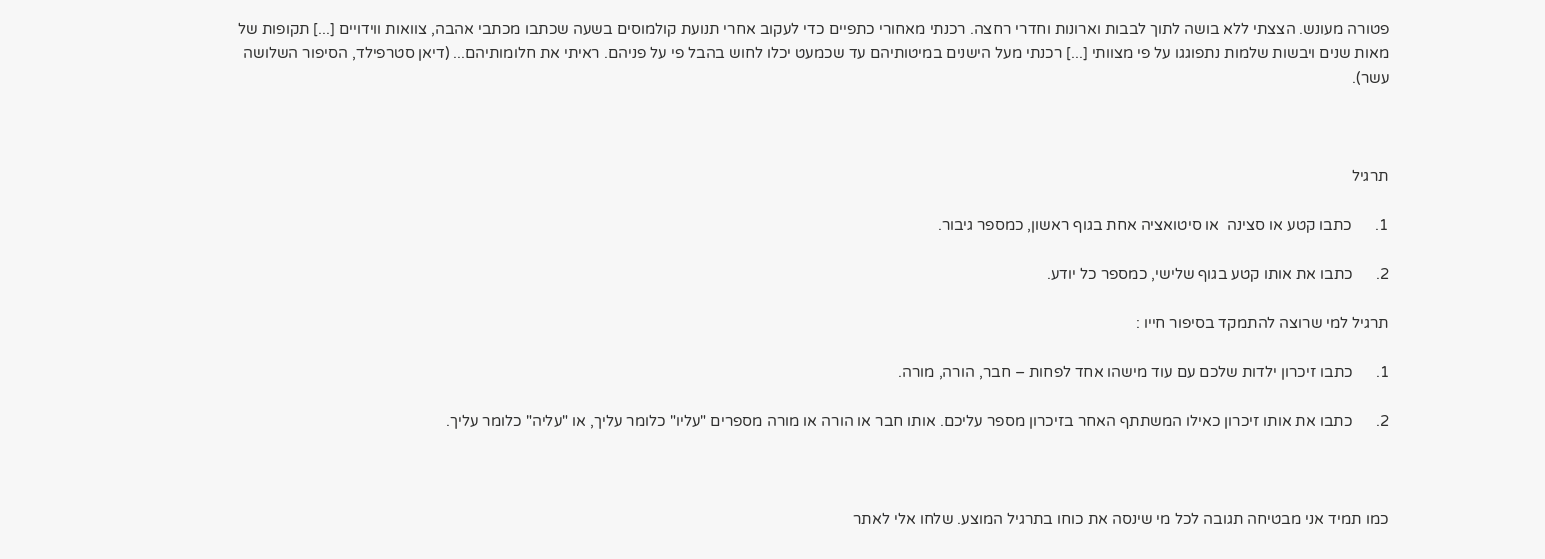פטורה מעונש. הצצתי ללא בושה לתוך לבבות וארונות וחדרי רחצה. רכנתי מאחורי כתפיים כדי לעקוב אחרי תנועת קולמוסים בשעה שכתבו מכתבי אהבה, צוואות ווידויים [...] תקופות של מאות שנים ויבשות שלמות נתפוגגו על פי מצוותי [...] רכנתי מעל הישנים במיטותיהם עד שכמעט יכלו לחוש בהבל פי על פניהם. ראיתי את חלומותיהם... (דיאן סטרפילד, הסיפור השלושה עשר).



תרגיל

1.      כתבו קטע או סצינה  או סיטואציה אחת בגוף ראשון, כמספר גיבור.

2.      כתבו את אותו קטע בגוף שלישי, כמספר כל יודע.

תרגיל למי שרוצה להתמקד בסיפור חייו :

1.      כתבו זיכרון ילדות שלכם עם עוד מישהו אחד לפחות – חבר, הורה, מורה.

2.      כתבו את אותו זיכרון כאילו המשתתף האחר בזיכרון מספר עליכם. אותו חבר או הורה או מורה מספרים "עליו" כלומר עליך, או "עליה" כלומר עליך.



כמו תמיד אני מבטיחה תגובה לכל מי שינסה את כוחו בתרגיל המוצע. שלחו אלי לאתר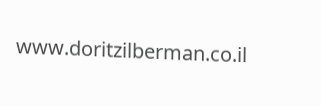www.doritzilberman.co.il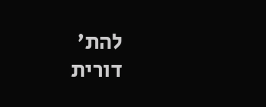להת'   דורית